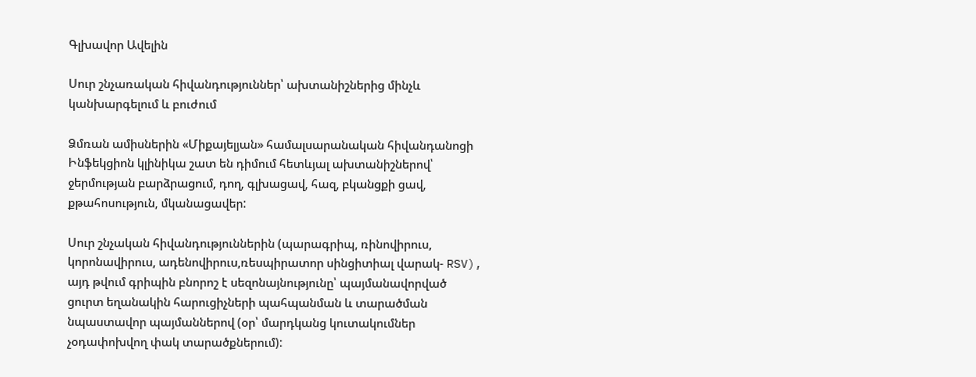Գլխավոր Ավելին

Սուր շնչառական հիվանդություններ՝ ախտանիշներից մինչև կանխարգելում և բուժում

Ձմռան ամիսներին «Միքայելյան» համալսարանական հիվանդանոցի Ինֆեկցիոն կլինիկա շատ են դիմում հետևյալ ախտանիշներով՝ ջերմության բարձրացում, դող, գլխացավ, հազ, բկանցքի ցավ, քթահոսություն, մկանացավեր:

Սուր շնչական հիվանդություններին (պարագրիպ, ռինովիրուս, կորոնավիրուս, ադենովիրուս,ռեսպիրատոր սինցիտիալ վարակ- RSV), այդ թվում գրիպին բնորոշ է սեզոնայնությունը՝ պայմանավորված ցուրտ եղանակին հարուցիչների պահպանման և տարածման նպաստավոր պայմաններով (օր՝ մարդկանց կուտակումներ չօդափոխվող փակ տարածքներում):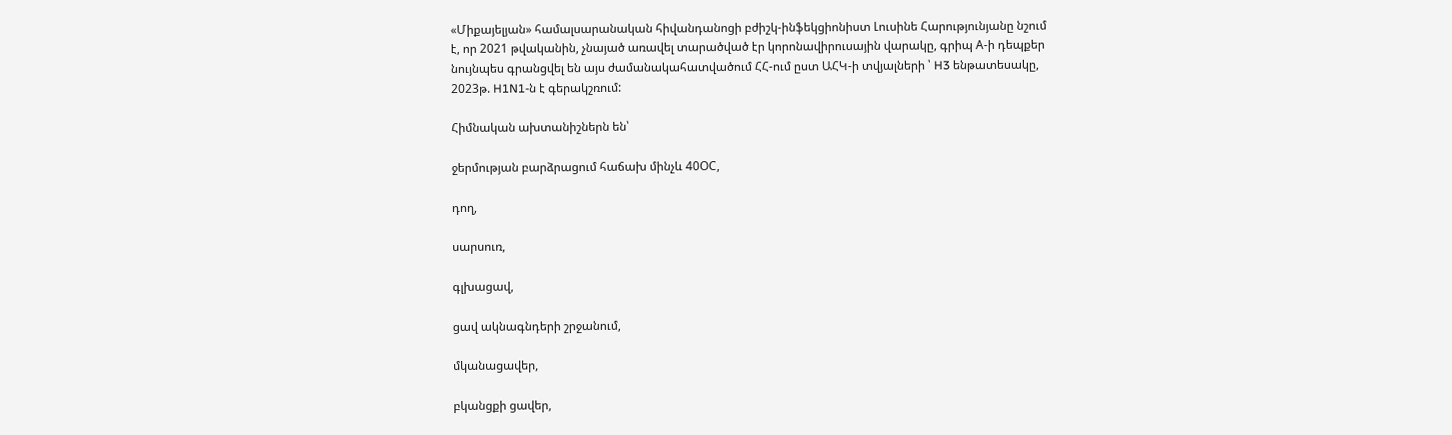«Միքայելյան» համալսարանական հիվանդանոցի բժիշկ-ինֆեկցիոնիստ Լուսինե Հարությունյանը նշում է, որ 2021 թվականին, չնայած առավել տարածված էր կորոնավիրուսային վարակը, գրիպ А-ի դեպքեր նույնպես գրանցվել են այս ժամանակահատվածում ՀՀ-ում ըստ ԱՀԿ-ի տվյալների ՝ H3 ենթատեսակը, 2023թ. H1N1-ն է գերակշռում:

Հիմնական ախտանիշներն են՝

ջերմության բարձրացում հաճախ մինչև 40ՕC,

դող,

սարսուռ,

գլխացավ,

ցավ ակնագնդերի շրջանում,

մկանացավեր,

բկանցքի ցավեր,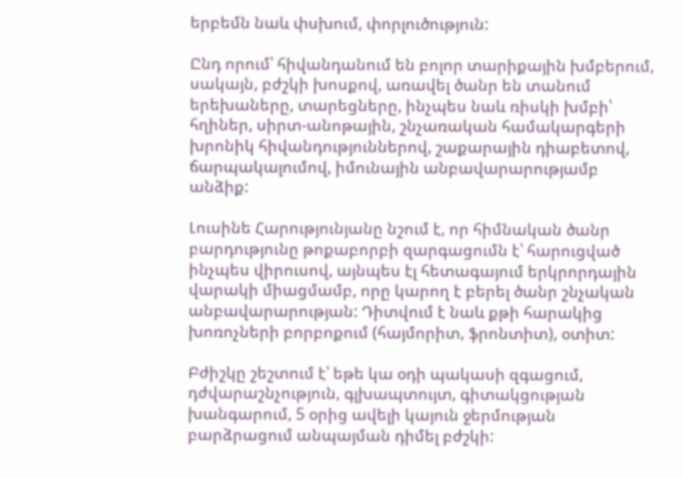երբեմն նաև փսխում, փորլուծություն:

Ընդ որում՝ հիվանդանում են բոլոր տարիքային խմբերում, սակայն, բժշկի խոսքով, առավել ծանր են տանում երեխաները, տարեցները, ինչպես նաև ռիսկի խմբի՝ հղիներ, սիրտ-անոթային, շնչառական համակարգերի խրոնիկ հիվանդություններով, շաքարային դիաբետով, ճարպակալումով, իմունային անբավարարությամբ անձիք:

Լուսինե Հարությունյանը նշում է, որ հիմնական ծանր բարդությունը թոքաբորբի զարգացումն է՝ հարուցված ինչպես վիրուսով, այնպես էլ հետագայում երկրորդային վարակի միացմամբ, որը կարող է բերել ծանր շնչական անբավարարության: Դիտվում է նաև քթի հարակից խոռոչների բորբոքում (հայմորիտ, ֆրոնտիտ), օտիտ:

Բժիշկը շեշտում է՝ եթե կա օդի պակասի զգացում, դժվարաշնչություն, գլխապտույտ, գիտակցության խանգարում, 5 օրից ավելի կայուն ջերմության բարձրացում անպայման դիմել բժշկի: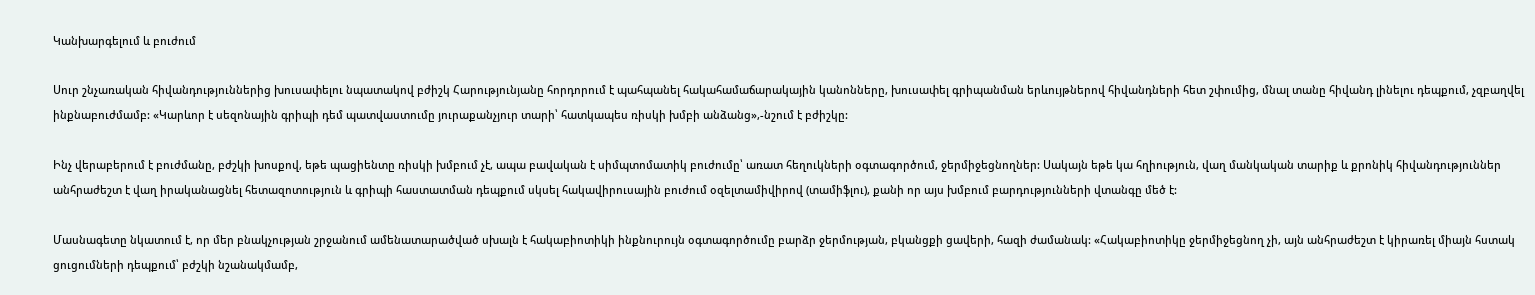Կանխարգելում և բուժում

Սուր շնչառական հիվանդություններից խուսափելու նպատակով բժիշկ Հարությունյանը հորդորում է պահպանել հակահամաճարակային կանոնները, խուսափել գրիպանման երևույթներով հիվանդների հետ շփումից, մնալ տանը հիվանդ լինելու դեպքում, չզբաղվել ինքնաբուժմամբ: «Կարևոր է սեզոնային գրիպի դեմ պատվաստումը յուրաքանչյուր տարի՝ հատկապես ռիսկի խմբի անձանց»,-նշում է բժիշկը:

Ինչ վերաբերում է բուժմանը, բժշկի խոսքով, եթե պացիենտը ռիսկի խմբում չէ, ապա բավական է սիմպտոմատիկ բուժումը՝ առատ հեղուկների օգտագործում, ջերմիջեցնողներ: Սակայն եթե կա հղիություն, վաղ մանկական տարիք և քրոնիկ հիվանդություններ անհրաժեշտ է վաղ իրականացնել հետազոտություն և գրիպի հաստատման դեպքում սկսել հակավիրուսային բուժում օզելտամիվիրով (տամիֆլու), քանի որ այս խմբում բարդությունների վտանգը մեծ է:

Մասնագետը նկատում է, որ մեր բնակչության շրջանում ամենատարածված սխալն է հակաբիոտիկի ինքնուրույն օգտագործումը բարձր ջերմության, բկանցքի ցավերի, հազի ժամանակ: «Հակաբիոտիկը ջերմիջեցնող չի, այն անհրաժեշտ է կիրառել միայն հստակ ցուցումների դեպքում՝ բժշկի նշանակմամբ,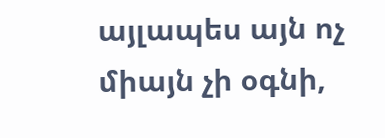այլապես այն ոչ միայն չի օգնի,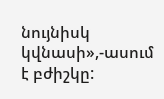նույնիսկ կվնասի»,-ասում է բժիշկը: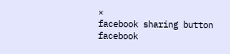×
facebook sharing button facebook